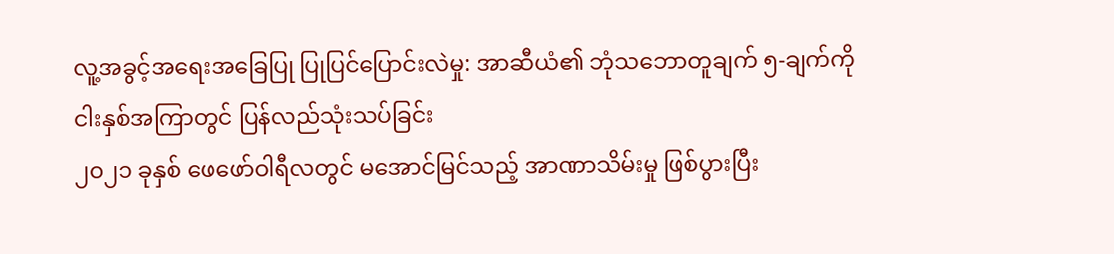လူ့အခွင့်အရေးအခြေပြု ပြုပြင်ပြောင်းလဲမှု: အာဆီယံ၏ ဘုံသဘောတူချက် ၅-ချက်ကို ငါးနှစ်အကြာတွင် ပြန်လည်သုံးသပ်ခြင်း
၂၀၂၁ ခုနှစ် ဖေဖော်ဝါရီလတွင် မအောင်မြင်သည့် အာဏာသိမ်းမှု ဖြစ်ပွားပြီး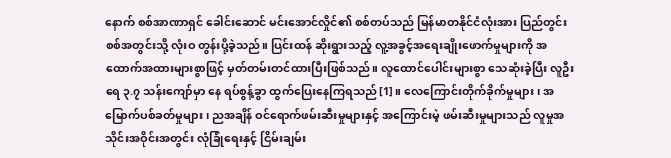နောက် စစ်အာဏာရှင် ခေါင်းဆောင် မင်းအောင်လှိုင်၏ စစ်တပ်သည် မြန်မာတနိုင်ငံလုံးအား ပြည်တွင်းစစ်အတွင်းသို့ လုံးဝ တွန်းပို့ခဲ့သည်။ ပြင်းထန် ဆိုးရွားသည့် လူ့အခွင့်အရေးချိုးဖောက်မှုများကို အထောက်အထားများစွာဖြင့် မှတ်တမ်းတင်ထားပြီးဖြစ်သည်။ လူထောင်ပေါင်းများစွာ သေဆုံးခဲ့ပြီး လူဦးရေ ၃.၇ သန်းကျော်မှာ နေ ရပ်စွန့်ခွာ ထွက်ပြေးနေကြရသည်[1]။ လေကြောင်းတိုက်ခိုက်မှုများ၊ အမြောက်ပစ်ခတ်မှုများ၊ ညအချိန် ဝင်ရောက်ဖမ်းဆီးမှုများနှင့် အကြောင်းမဲ့ ဖမ်းဆီးမှုများသည် လူမှုအသိုင်းအဝိုင်းအတွင်း လုံခြုံရေးနှင့် ငြိမ်းချမ်း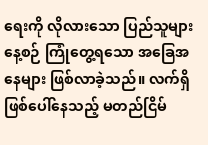ရေးကို လိုလားသော ပြည်သူများ နေ့စဉ် ကြုံတွေ့ရသော အခြေအနေများ ဖြစ်လာခဲ့သည်။ လက်ရှိဖြစ်ပေါ်နေသည့် မတည်ငြိမ်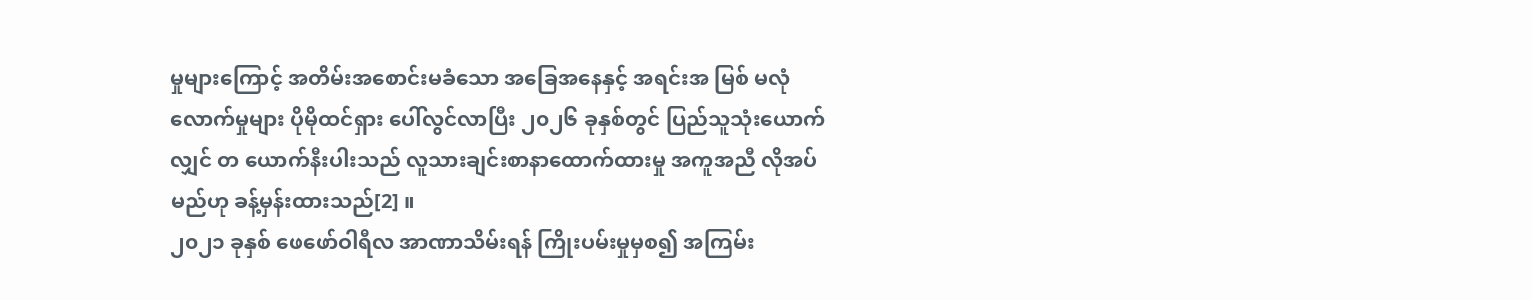မှုများကြောင့် အတိမ်းအစောင်းမခံသော အခြေအနေနှင့် အရင်းအ မြစ် မလုံလောက်မှုများ ပိုမိုထင်ရှား ပေါ်လွင်လာပြီး ၂၀၂၆ ခုနှစ်တွင် ပြည်သူသုံးယောက်လျှင် တ ယောက်နီးပါးသည် လူသားချင်းစာနာထောက်ထားမှု အကူအညီ လိုအပ်မည်ဟု ခန့်မှန်းထားသည်[2] ။
၂၀၂၁ ခုနှစ် ဖေဖော်ဝါရီလ အာဏာသိမ်းရန် ကြိုးပမ်းမှုမှစ၍ အကြမ်း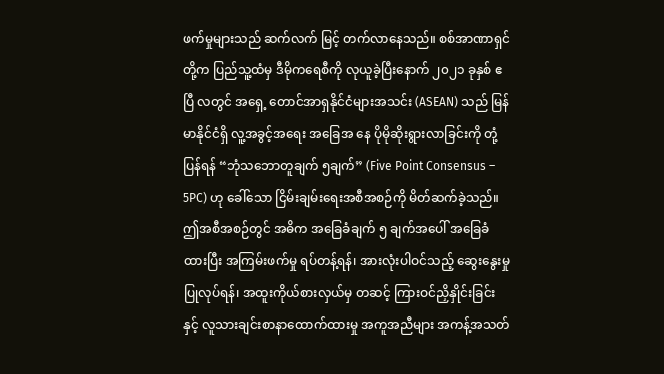ဖက်မှုများသည် ဆက်လက် မြင့် တက်လာနေသည်။ စစ်အာဏာရှင်တို့က ပြည်သူ့ထံမှ ဒီမိုကရေစီကို လုယူခဲ့ပြီးနောက် ၂၀၂၁ ခုနှစ် ဧပြီ လတွင် အရှေ့ တောင်အာရှနိုင်ငံများအသင်း (ASEAN) သည် မြန်မာနိုင်ငံရှိ လူ့အခွင့်အရေး အခြေအ နေ ပိုမိုဆိုးရွားလာခြင်းကို တုံ့ပြန်ရန် “ဘုံသဘောတူချက် ၅ချက်” (Five Point Consensus – 5PC) ဟု ခေါ်သော ငြိမ်းချမ်းရေးအစီအစဉ်ကို မိတ်ဆက်ခဲ့သည်။
ဤအစီအစဉ်တွင် အဓိက အခြေခံချက် ၅ ချက်အပေါ် အခြေခံထားပြီး အကြမ်းဖက်မှု ရပ်တန့်ရန်၊ အားလုံးပါဝင်သည့် ဆွေးနွေးမှု ပြုလုပ်ရန်၊ အထူးကိုယ်စားလှယ်မှ တဆင့် ကြားဝင်ညှိနှိုင်းခြင်း နှင့် လူသားချင်းစာနာထောက်ထားမှု အကူအညီများ အကန့်အသတ်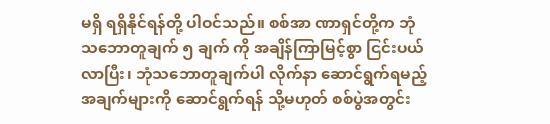မရှိ ရရှိနိုင်ရန်တို့ ပါဝင်သည်။ စစ်အာ ဏာရှင်တို့က ဘုံသဘောတူချက် ၅ ချက် ကို အချိန်ကြာမြင့်စွာ ငြင်းပယ်လာပြီး၊ ဘုံသဘောတူချက်ပါ လိုက်နာ ဆောင်ရွက်ရမည့် အချက်များကို ဆောင်ရွက်ရန် သို့မဟုတ် စစ်ပွဲအတွင်း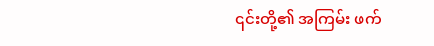၎င်းတို့၏ အကြမ်း ဖက်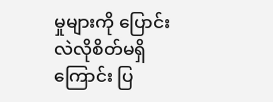မှုများကို ပြောင်းလဲလိုစိတ်မရှိကြောင်း ပြ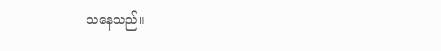သနေသည်။